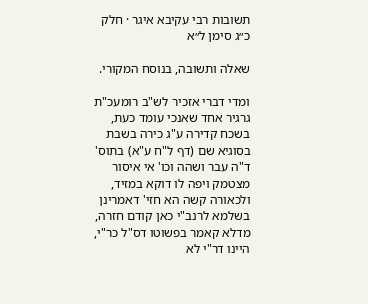תשובות רבי עקיבא איגר · חלק כ״ג סימן ל״א

שאלה ותשובה, בנוסח המקורי.

ומדי דברי אזכיר לש"ב רומעכ"ת גרגיר אחד שאנכי עומד כעת, בשכח קדירה ע"ג כירה בשבת בסוגיא שם (דף ל"ח ע"א) בתוס' ד"ה עבר ושהה וכו' אי איסור מצטמק ויפה לו דוקא במזיד, ולכאורה קשה הא חזי' דאמרינן בשלמא לרנב"י כאן קודם חזרה, מדלא קאמר בפשוטו דס"ל כר"י, היינו דר"י לא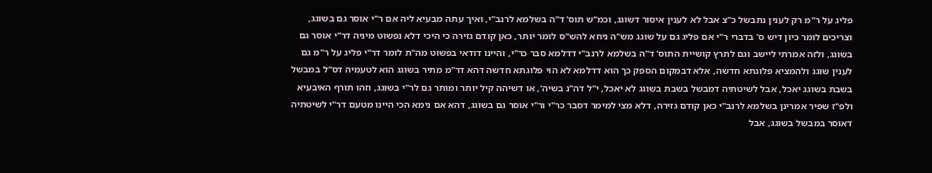פליג על ר"מ רק לענין נתבשל כ"צ אבל לא לענין איסור דשוגג, וכמ"ש תוס' ד"ה בשלמא לרנב"י, ואיך עתה מבעיא ליה אם ר"י אוסר גם בשוגג, וצריכים לומר כיון דיש ס' בדברי ר"י אם פליג גם על שוגג מש"ה ניחא להש"ס לומר יותר, כאן קודם גזירה כי היכי דלא נפשוט מיניה דר"י אוסר גם בשוגג, ולזה אמרתי ליישב וגם לתרץ קושיית התוס' ד"ה בשלמא לרנב"י דדלמא סבר כר"י, והיינו דודאי בפשוט מה"ת לומר דר"י פליג על ר"מ גם לענין שוגג ולהמציא פלוגתא חדשה, אלא דבמקום הספק כך הוא דדלמא לא הוי פלוגתא חדשה דהא דר"מ מתיר בשוגג הוא לטעמיה דס"ל במבשל בשבת בשוגג יאכל, אבל לשיטתיה דמבשל בשבת בשוגג לא יאכל, י"ל דה"נ בשיה', או דשיהה קיל יותר ומותר גם לר"י בשוגג, וזהו תורף האיבעיא ולפ"ז שפיר אמרינן בשלמא לרנב"י כאן קודם גזירה, דלא מצי למימר דסבר כר"י ור"י אוסר גם בשוגג, דהא אם נימא הכי היינו מטעם דר"י לשיטתיה דאוסר במבשל בשוגג, אבל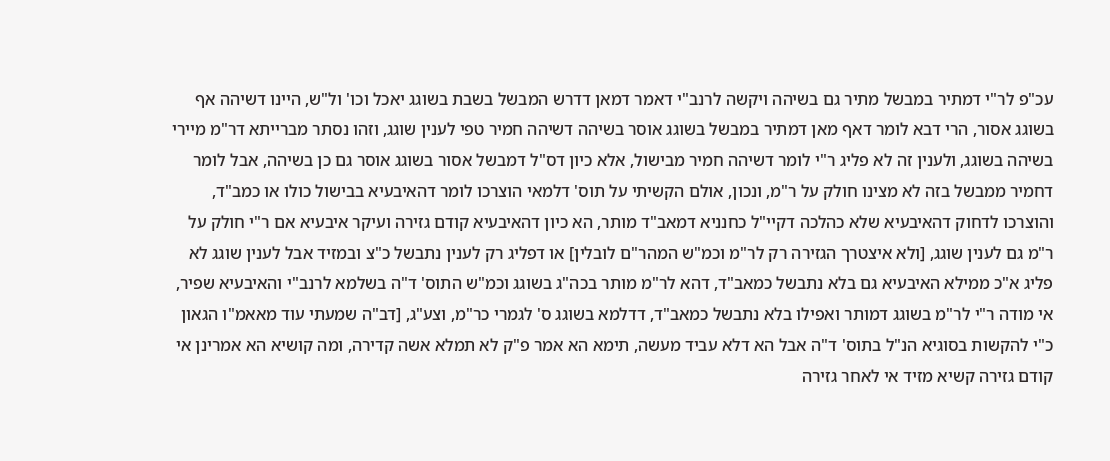עכ"פ לר"י דמתיר במבשל מתיר גם בשיהה ויקשה לרנב"י דאמר דמאן דדרש המבשל בשבת בשוגג יאכל וכו' ול"ש, היינו דשיהה אף בשוגג אסור, הרי דבא לומר דאף מאן דמתיר במבשל בשוגג אוסר בשיהה דשיהה חמיר טפי לענין שוגג, וזהו נסתר מברייתא דר"מ מיירי בשיהה בשוגג, ולענין זה לא פליג ר"י לומר דשיהה חמיר מבישול, אלא כיון דס"ל דמבשל אסור בשוגג אוסר גם כן בשיהה, אבל לומר דחמיר ממבשל בזה לא מצינו חולק על ר"מ, ונכון, אולם הקשיתי על תוס' דלמאי הוצרכו לומר דהאיבעיא בבישול כולו או כמב"ד, והוצרכו לדחוק דהאיבעיא שלא כהלכה דקיי"ל כחנניא דמאב"ד מותר, הא כיון דהאיבעיא קודם גזירה ועיקר איבעיא אם ר"י חולק על ר"מ גם לענין שוגג, [ולא איצטרך הגזירה רק לר"מ וכמ"ש המהר"ם לובלין] או דפליג רק לענין נתבשל כ"צ ובמזיד אבל לענין שוגג לא פליג א"כ ממילא האיבעיא גם בלא נתבשל כמאב"ד, דהא לר"מ מותר בכה"ג בשוגג וכמ"ש התוס' ד"ה בשלמא לרנב"י והאיבעיא שפיר, אי מודה ר"י לר"מ בשוגג דמותר ואפילו בלא נתבשל כמאב"ד, דדלמא בשוגג ס' לגמרי כר"מ, וצע"ג, [דב"ה שמעתי עוד מאאמ"ו הגאון כ"י להקשות בסוגיא הנ"ל בתוס' ד"ה אבל הא דלא עביד מעשה, תימא הא אמר פ"ק לא תמלא אשה קדירה, ומה קושיא הא אמרינן אי קודם גזירה קשיא מזיד אי לאחר גזירה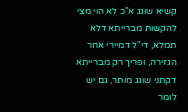קשיא שוגג א"כ לא הוי מצי להקשות מברייתא דלא תמלא, די"ל דמיירי אחר הגזירה, ופריך רק מברייתא דקתני שוגג מותר, גם יש לומר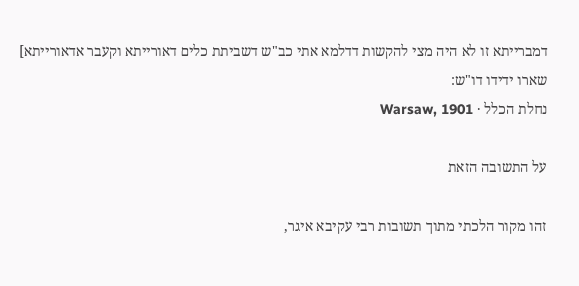דמברייתא זו לא היה מצי להקשות דדלמא אתי כב"ש דשביתת כלים דאורייתא וקעבר אדאורייתא] שארו ידידו דו"ש:
נחלת הכלל · Warsaw, 1901

על התשובה הזאת

זהו מקור הלכתי מתוך תשובות רבי עקיבא איגר,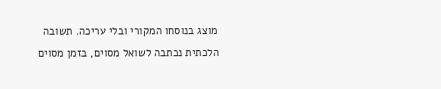מוצג בנוסחו המקורי ובלי עריכה. תשובה הלכתית נכתבה לשואל מסוים, בזמן מסוים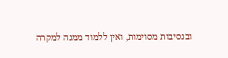ובנסיבות מסוימות, ואין ללמוד ממנה למקרה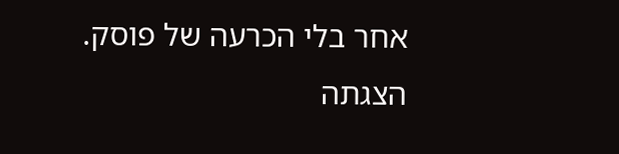אחר בלי הכרעה של פוסק. הצגתה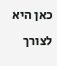כאן היא לצורך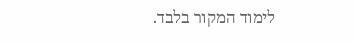לימוד המקור בלבד.